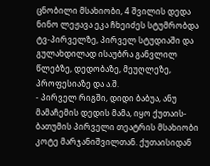ცნობილი მსახიობი, 4 შვილის დედა ნინო ლეჟავა ეკა ჩხეიძეს სტუმრობდა ტვ-პირველზე, პირველ სტუდიაში და გულახდილად ისაუბრა განვლილ წლებზე, დედობაზე, მეუღლეზე, პროფესიაზე და ა.შ.
- პირველ რიგში, დიდი ბაბუა, ანუ მამაჩემის დედის მამა, იყო ქუთაის-ბათუმის პირველი თეატრის მსახიობი კოტე მარჯანიშვილთან. ქუთაისიდან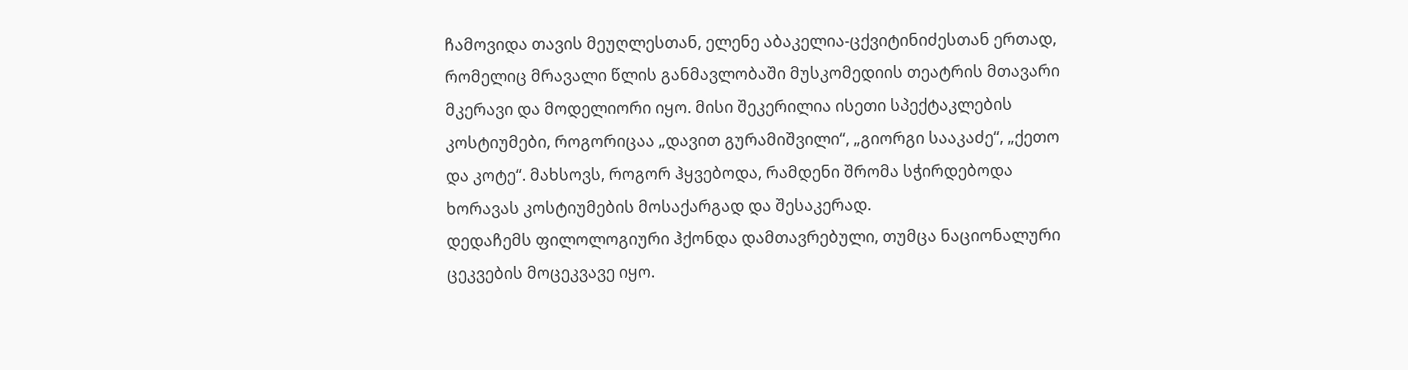ჩამოვიდა თავის მეუღლესთან, ელენე აბაკელია-ცქვიტინიძესთან ერთად, რომელიც მრავალი წლის განმავლობაში მუსკომედიის თეატრის მთავარი მკერავი და მოდელიორი იყო. მისი შეკერილია ისეთი სპექტაკლების კოსტიუმები, როგორიცაა „დავით გურამიშვილი“, „გიორგი სააკაძე“, „ქეთო და კოტე“. მახსოვს, როგორ ჰყვებოდა, რამდენი შრომა სჭირდებოდა ხორავას კოსტიუმების მოსაქარგად და შესაკერად.
დედაჩემს ფილოლოგიური ჰქონდა დამთავრებული, თუმცა ნაციონალური ცეკვების მოცეკვავე იყო.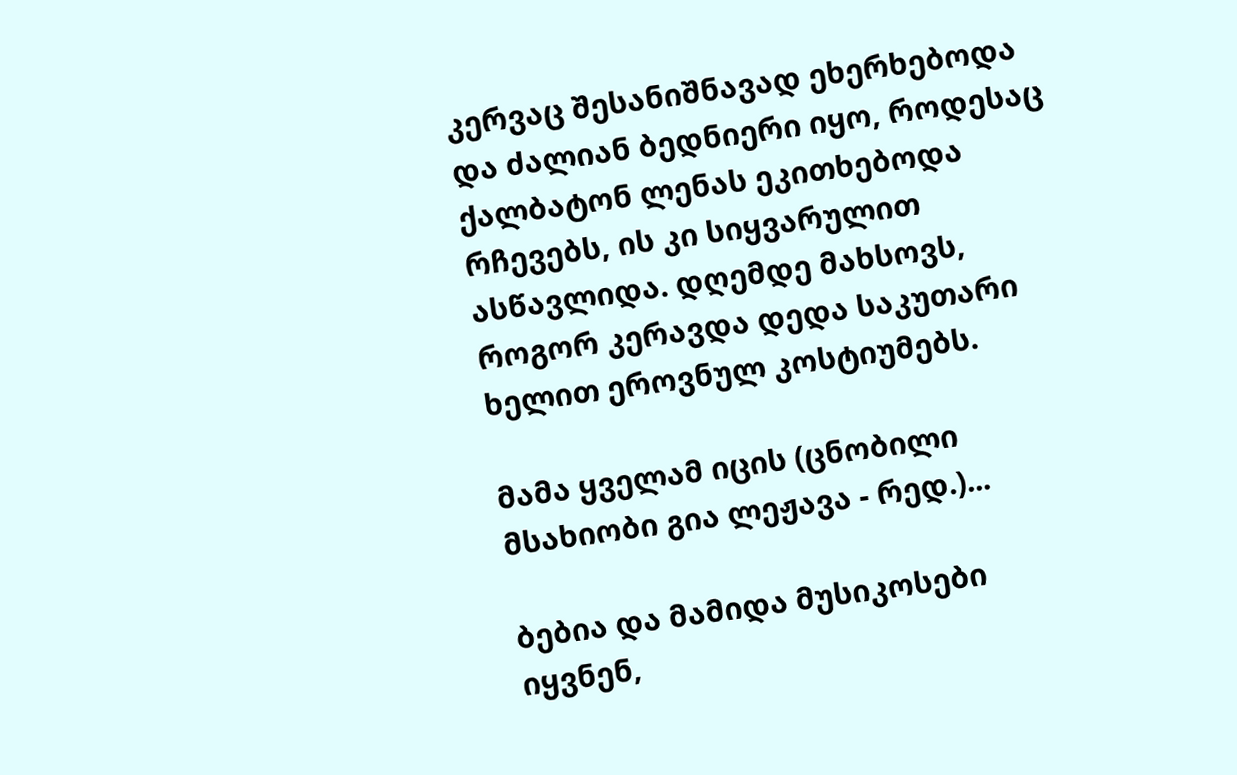კერვაც შესანიშნავად ეხერხებოდა და ძალიან ბედნიერი იყო, როდესაც ქალბატონ ლენას ეკითხებოდა რჩევებს, ის კი სიყვარულით ასწავლიდა. დღემდე მახსოვს, როგორ კერავდა დედა საკუთარი ხელით ეროვნულ კოსტიუმებს.

მამა ყველამ იცის (ცნობილი მსახიობი გია ლეჟავა - რედ.)...

ბებია და მამიდა მუსიკოსები იყვნენ,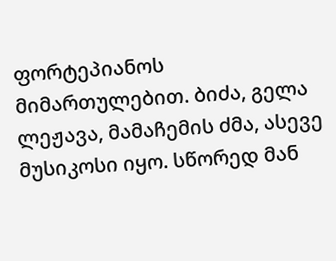ფორტეპიანოს მიმართულებით. ბიძა, გელა ლეჟავა, მამაჩემის ძმა, ასევე მუსიკოსი იყო. სწორედ მან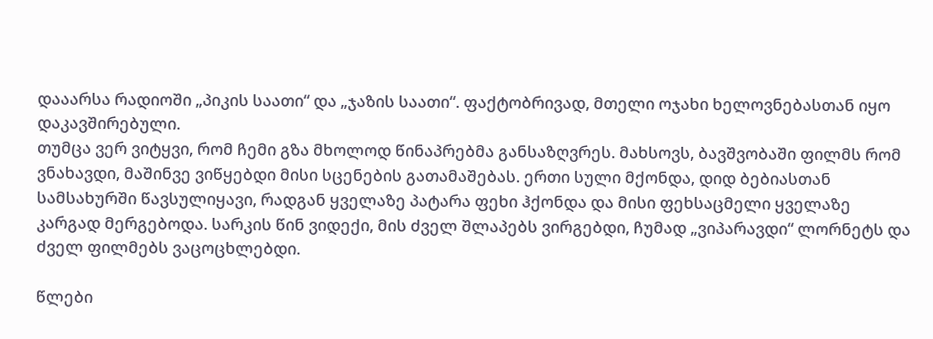დააარსა რადიოში „პიკის საათი“ და „ჯაზის საათი“. ფაქტობრივად, მთელი ოჯახი ხელოვნებასთან იყო დაკავშირებული.
თუმცა ვერ ვიტყვი, რომ ჩემი გზა მხოლოდ წინაპრებმა განსაზღვრეს. მახსოვს, ბავშვობაში ფილმს რომ ვნახავდი, მაშინვე ვიწყებდი მისი სცენების გათამაშებას. ერთი სული მქონდა, დიდ ბებიასთან სამსახურში წავსულიყავი, რადგან ყველაზე პატარა ფეხი ჰქონდა და მისი ფეხსაცმელი ყველაზე კარგად მერგებოდა. სარკის წინ ვიდექი, მის ძველ შლაპებს ვირგებდი, ჩუმად „ვიპარავდი“ ლორნეტს და ძველ ფილმებს ვაცოცხლებდი.

წლები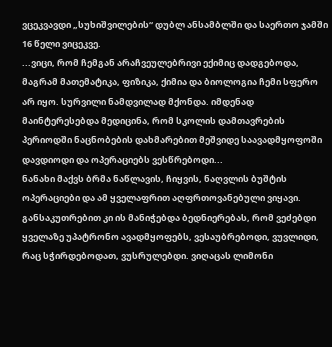ვცეკვავდი „სუხიშვილების“ დუბლ ანსამბლში და საერთო ჯამში 16 წელი ვიცეკვე.
...ვიცი, რომ ჩემგან არაჩვეულებრივი ექიმიც დადგებოდა, მაგრამ მათემატიკა, ფიზიკა, ქიმია და ბიოლოგია ჩემი სფერო არ იყო. სურვილი ნამდვილად მქონდა. იმდენად მაინტერესებდა მედიცინა, რომ სკოლის დამთავრების პერიოდში ნაცნობების დახმარებით მეშვიდე საავადმყოფოში დავდიოდი და ოპერაციებს ვესწრებოდი...
ნანახი მაქვს ბრმა ნაწლავის, ჩიყვის, ნაღვლის ბუშტის ოპერაციები და ამ ყველაფრით აღფრთოვანებული ვიყავი. განსაკუთრებით კი ის მანიჭებდა ბედნიერებას, რომ ვეძებდი ყველაზე უპატრონო ავადმყოფებს, ვესაუბრებოდი, ვუვლიდი, რაც სჭირდებოდათ, ვუსრულებდი. ვიღაცას ლიმონი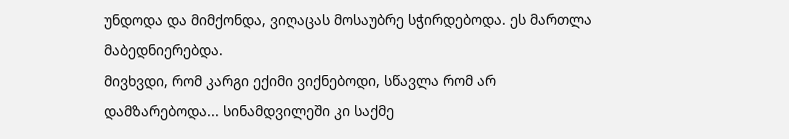უნდოდა და მიმქონდა, ვიღაცას მოსაუბრე სჭირდებოდა. ეს მართლა მაბედნიერებდა.
მივხვდი, რომ კარგი ექიმი ვიქნებოდი, სწავლა რომ არ დამზარებოდა... სინამდვილეში კი საქმე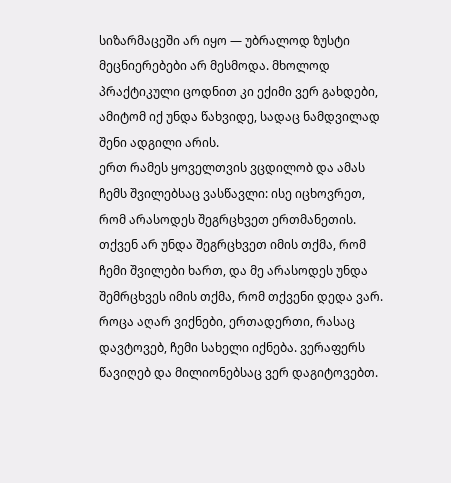სიზარმაცეში არ იყო — უბრალოდ ზუსტი მეცნიერებები არ მესმოდა. მხოლოდ პრაქტიკული ცოდნით კი ექიმი ვერ გახდები, ამიტომ იქ უნდა წახვიდე, სადაც ნამდვილად შენი ადგილი არის.
ერთ რამეს ყოველთვის ვცდილობ და ამას ჩემს შვილებსაც ვასწავლი: ისე იცხოვრეთ, რომ არასოდეს შეგრცხვეთ ერთმანეთის. თქვენ არ უნდა შეგრცხვეთ იმის თქმა, რომ ჩემი შვილები ხართ, და მე არასოდეს უნდა შემრცხვეს იმის თქმა, რომ თქვენი დედა ვარ.
როცა აღარ ვიქნები, ერთადერთი, რასაც დავტოვებ, ჩემი სახელი იქნება. ვერაფერს წავიღებ და მილიონებსაც ვერ დაგიტოვებთ.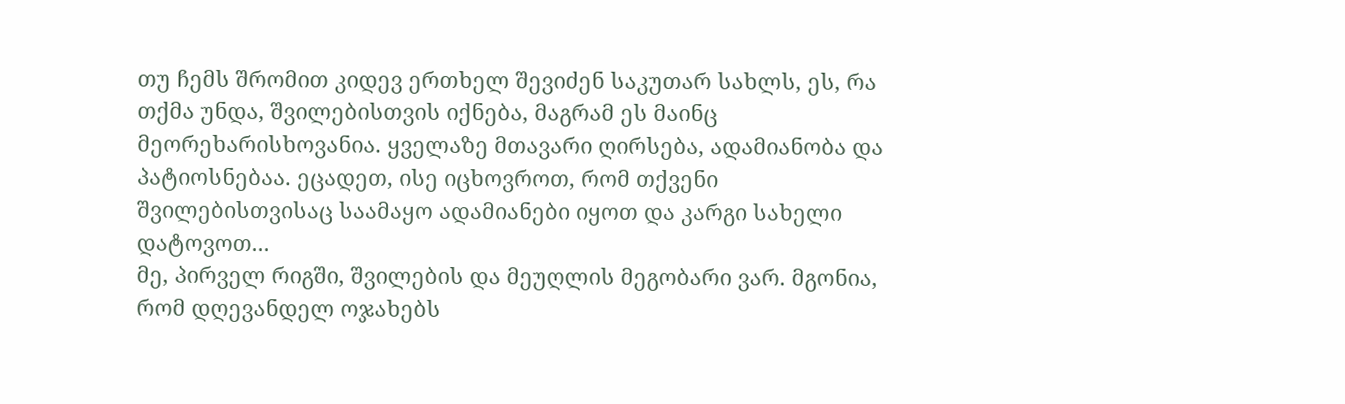თუ ჩემს შრომით კიდევ ერთხელ შევიძენ საკუთარ სახლს, ეს, რა თქმა უნდა, შვილებისთვის იქნება, მაგრამ ეს მაინც მეორეხარისხოვანია. ყველაზე მთავარი ღირსება, ადამიანობა და პატიოსნებაა. ეცადეთ, ისე იცხოვროთ, რომ თქვენი შვილებისთვისაც საამაყო ადამიანები იყოთ და კარგი სახელი დატოვოთ...
მე, პირველ რიგში, შვილების და მეუღლის მეგობარი ვარ. მგონია, რომ დღევანდელ ოჯახებს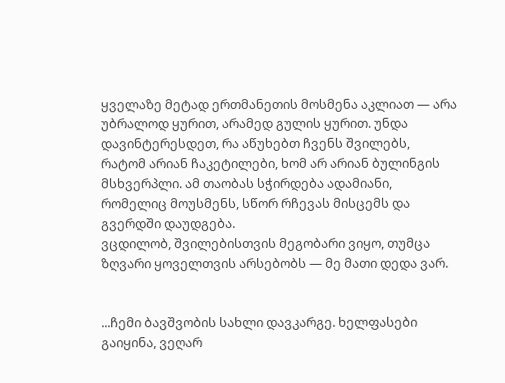ყველაზე მეტად ერთმანეთის მოსმენა აკლიათ — არა უბრალოდ ყურით, არამედ გულის ყურით. უნდა დავინტერესდეთ, რა აწუხებთ ჩვენს შვილებს, რატომ არიან ჩაკეტილები, ხომ არ არიან ბულინგის მსხვერპლი. ამ თაობას სჭირდება ადამიანი, რომელიც მოუსმენს, სწორ რჩევას მისცემს და გვერდში დაუდგება.
ვცდილობ, შვილებისთვის მეგობარი ვიყო, თუმცა ზღვარი ყოველთვის არსებობს — მე მათი დედა ვარ.


...ჩემი ბავშვობის სახლი დავკარგე. ხელფასები გაიყინა, ვეღარ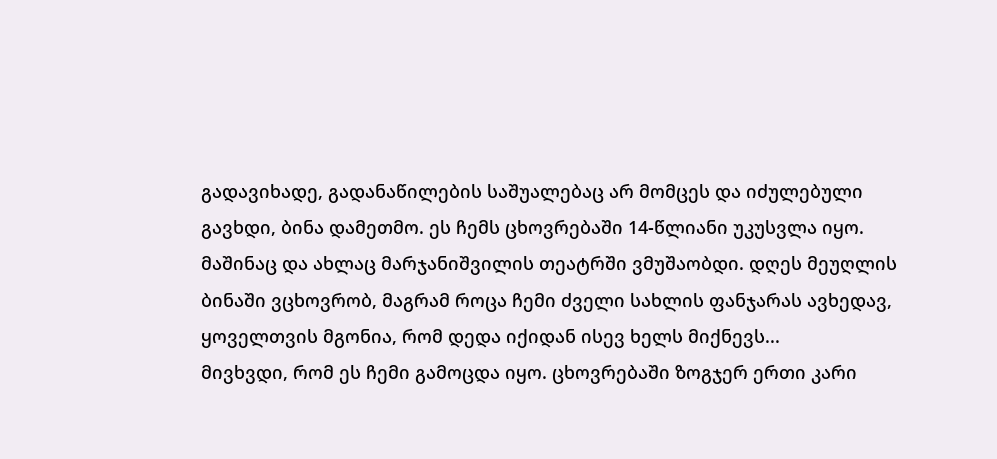გადავიხადე, გადანაწილების საშუალებაც არ მომცეს და იძულებული გავხდი, ბინა დამეთმო. ეს ჩემს ცხოვრებაში 14-წლიანი უკუსვლა იყო. მაშინაც და ახლაც მარჯანიშვილის თეატრში ვმუშაობდი. დღეს მეუღლის ბინაში ვცხოვრობ, მაგრამ როცა ჩემი ძველი სახლის ფანჯარას ავხედავ, ყოველთვის მგონია, რომ დედა იქიდან ისევ ხელს მიქნევს...
მივხვდი, რომ ეს ჩემი გამოცდა იყო. ცხოვრებაში ზოგჯერ ერთი კარი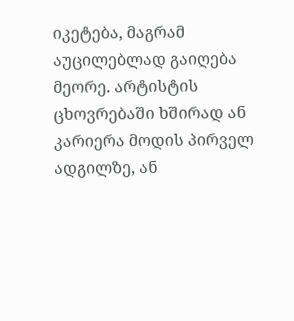იკეტება, მაგრამ აუცილებლად გაიღება მეორე. არტისტის ცხოვრებაში ხშირად ან კარიერა მოდის პირველ ადგილზე, ან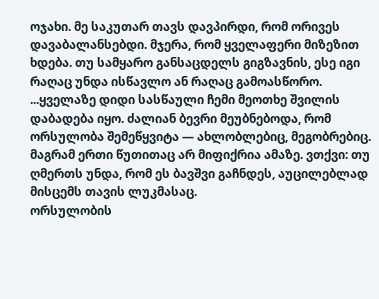ოჯახი. მე საკუთარ თავს დავპირდი, რომ ორივეს დავაბალანსებდი. მჯერა, რომ ყველაფერი მიზეზით ხდება. თუ სამყარო განსაცდელს გიგზავნის, ესე იგი რაღაც უნდა ისწავლო ან რაღაც გამოასწორო.
...ყველაზე დიდი სასწაული ჩემი მეოთხე შვილის დაბადება იყო. ძალიან ბევრი მეუბნებოდა, რომ ორსულობა შემეწყვიტა — ახლობლებიც, მეგობრებიც. მაგრამ ერთი წუთითაც არ მიფიქრია ამაზე. ვთქვი: თუ ღმერთს უნდა, რომ ეს ბავშვი გაჩნდეს, აუცილებლად მისცემს თავის ლუკმასაც.
ორსულობის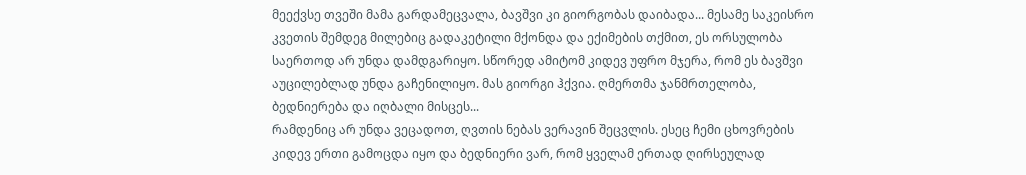მეექვსე თვეში მამა გარდამეცვალა, ბავშვი კი გიორგობას დაიბადა... მესამე საკეისრო კვეთის შემდეგ მილებიც გადაკეტილი მქონდა და ექიმების თქმით, ეს ორსულობა საერთოდ არ უნდა დამდგარიყო. სწორედ ამიტომ კიდევ უფრო მჯერა, რომ ეს ბავშვი აუცილებლად უნდა გაჩენილიყო. მას გიორგი ჰქვია. ღმერთმა ჯანმრთელობა, ბედნიერება და იღბალი მისცეს...
რამდენიც არ უნდა ვეცადოთ, ღვთის ნებას ვერავინ შეცვლის. ესეც ჩემი ცხოვრების კიდევ ერთი გამოცდა იყო და ბედნიერი ვარ, რომ ყველამ ერთად ღირსეულად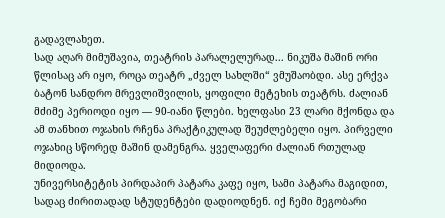გადავლახეთ.
სად აღარ მიმუშავია, თეატრის პარალელურად... ნიკუშა მაშინ ორი წლისაც არ იყო, როცა თეატრ „ძველ სახლში“ ვმუშაობდი. ასე ერქვა ბატონ სანდრო მრევლიშვილის, ყოფილი მეტეხის თეატრს. ძალიან მძიმე პერიოდი იყო — 90-იანი წლები. ხელფასი 23 ლარი მქონდა და ამ თანხით ოჯახის რჩენა პრაქტიკულად შეუძლებელი იყო. პირველი ოჯახიც სწორედ მაშინ დამენგრა. ყველაფერი ძალიან რთულად მიდიოდა.
უნივერსიტეტის პირდაპირ პატარა კაფე იყო, სამი პატარა მაგიდით, სადაც ძირითადად სტუდენტები დადიოდნენ. იქ ჩემი მეგობარი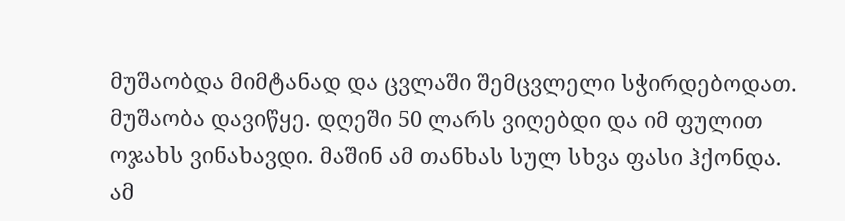მუშაობდა მიმტანად და ცვლაში შემცვლელი სჭირდებოდათ. მუშაობა დავიწყე. დღეში 50 ლარს ვიღებდი და იმ ფულით ოჯახს ვინახავდი. მაშინ ამ თანხას სულ სხვა ფასი ჰქონდა.
ამ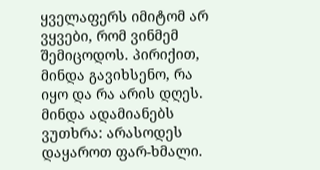ყველაფერს იმიტომ არ ვყვები, რომ ვინმემ შემიცოდოს. პირიქით, მინდა გავიხსენო, რა იყო და რა არის დღეს. მინდა ადამიანებს ვუთხრა: არასოდეს დაყაროთ ფარ-ხმალი.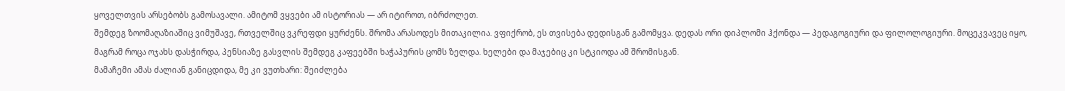ყოველთვის არსებობს გამოსავალი. ამიტომ ვყვები ამ ისტორიას — არ იტიროთ, იბრძოლეთ.
შემდეგ ზოომაღაზიაშიც ვიმუშავე, რთველშიც ვკრეფდი ყურძენს. შრომა არასოდეს მითაკილია. ვფიქრობ, ეს თვისება დედისგან გამომყვა. დედას ორი დიპლომი ჰქონდა — პედაგოგიური და ფილოლოგიური. მოცეკვავეც იყო, მაგრამ როცა ოჯახს დასჭირდა, პენსიაზე გასვლის შემდეგ კაფეებში ხაჭაპურის ცომს ზელდა. ხელები და მაჯებიც კი სტკიოდა ამ შრომისგან.
მამაჩემი ამას ძალიან განიცდიდა, მე კი ვუთხარი: შეიძლება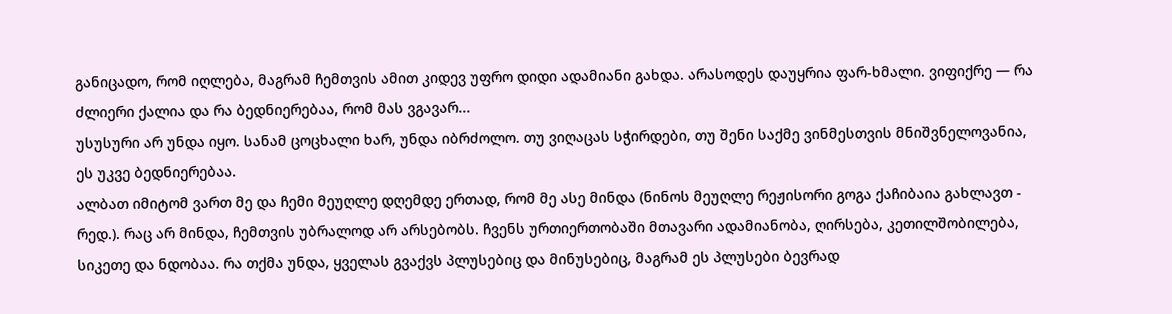განიცადო, რომ იღლება, მაგრამ ჩემთვის ამით კიდევ უფრო დიდი ადამიანი გახდა. არასოდეს დაუყრია ფარ-ხმალი. ვიფიქრე — რა ძლიერი ქალია და რა ბედნიერებაა, რომ მას ვგავარ...
უსუსური არ უნდა იყო. სანამ ცოცხალი ხარ, უნდა იბრძოლო. თუ ვიღაცას სჭირდები, თუ შენი საქმე ვინმესთვის მნიშვნელოვანია, ეს უკვე ბედნიერებაა.
ალბათ იმიტომ ვართ მე და ჩემი მეუღლე დღემდე ერთად, რომ მე ასე მინდა (ნინოს მეუღლე რეჟისორი გოგა ქაჩიბაია გახლავთ - რედ.). რაც არ მინდა, ჩემთვის უბრალოდ არ არსებობს. ჩვენს ურთიერთობაში მთავარი ადამიანობა, ღირსება, კეთილშობილება, სიკეთე და ნდობაა. რა თქმა უნდა, ყველას გვაქვს პლუსებიც და მინუსებიც, მაგრამ ეს პლუსები ბევრად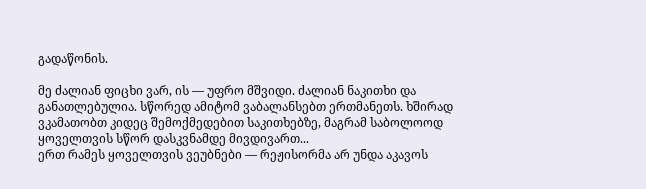გადაწონის.

მე ძალიან ფიცხი ვარ, ის — უფრო მშვიდი. ძალიან ნაკითხი და განათლებულია. სწორედ ამიტომ ვაბალანსებთ ერთმანეთს. ხშირად ვკამათობთ კიდეც შემოქმედებით საკითხებზე, მაგრამ საბოლოოდ ყოველთვის სწორ დასკვნამდე მივდივართ...
ერთ რამეს ყოველთვის ვეუბნები — რეჟისორმა არ უნდა აკავოს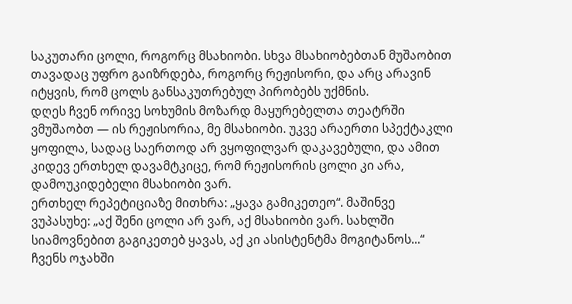საკუთარი ცოლი, როგორც მსახიობი. სხვა მსახიობებთან მუშაობით თავადაც უფრო გაიზრდება, როგორც რეჟისორი, და არც არავინ იტყვის, რომ ცოლს განსაკუთრებულ პირობებს უქმნის.
დღეს ჩვენ ორივე სოხუმის მოზარდ მაყურებელთა თეატრში ვმუშაობთ — ის რეჟისორია, მე მსახიობი. უკვე არაერთი სპექტაკლი ყოფილა, სადაც საერთოდ არ ვყოფილვარ დაკავებული, და ამით კიდევ ერთხელ დავამტკიცე, რომ რეჟისორის ცოლი კი არა, დამოუკიდებელი მსახიობი ვარ.
ერთხელ რეპეტიციაზე მითხრა: „ყავა გამიკეთეო“. მაშინვე ვუპასუხე: „აქ შენი ცოლი არ ვარ, აქ მსახიობი ვარ. სახლში სიამოვნებით გაგიკეთებ ყავას, აქ კი ასისტენტმა მოგიტანოს...“
ჩვენს ოჯახში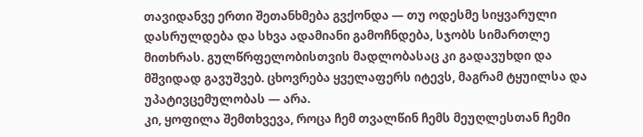თავიდანვე ერთი შეთანხმება გვქონდა — თუ ოდესმე სიყვარული დასრულდება და სხვა ადამიანი გამოჩნდება, სჯობს სიმართლე მითხრას. გულწრფელობისთვის მადლობასაც კი გადავუხდი და მშვიდად გავუშვებ. ცხოვრება ყველაფერს იტევს, მაგრამ ტყუილსა და უპატივცემულობას — არა.
კი, ყოფილა შემთხვევა, როცა ჩემ თვალწინ ჩემს მეუღლესთან ჩემი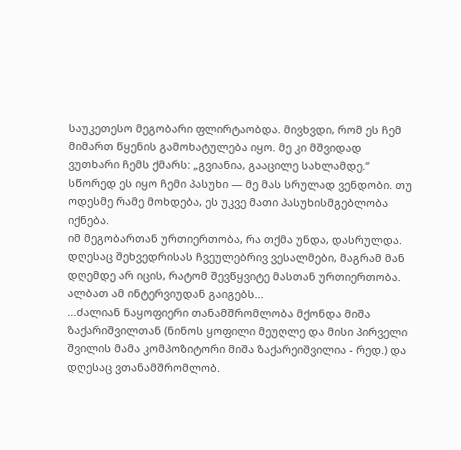საუკეთესო მეგობარი ფლირტაობდა. მივხვდი, რომ ეს ჩემ მიმართ წყენის გამოხატულება იყო. მე კი მშვიდად ვუთხარი ჩემს ქმარს: „გვიანია, გააცილე სახლამდე.“ სწორედ ეს იყო ჩემი პასუხი — მე მას სრულად ვენდობი. თუ ოდესმე რამე მოხდება, ეს უკვე მათი პასუხისმგებლობა იქნება.
იმ მეგობართან ურთიერთობა, რა თქმა უნდა, დასრულდა. დღესაც შეხვედრისას ჩვეულებრივ ვესალმები, მაგრამ მან დღემდე არ იცის, რატომ შევწყვიტე მასთან ურთიერთობა. ალბათ ამ ინტერვიუდან გაიგებს...
...ძალიან ნაყოფიერი თანამშრომლობა მქონდა მიშა ზაქარიშვილთან (ნინოს ყოფილი მეუღლე და მისი პირველი შვილის მამა კომპოზიტორი მიშა ზაქარეიშვილია - რედ.) და დღესაც ვთანამშრომლობ.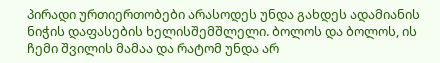პირადი ურთიერთობები არასოდეს უნდა გახდეს ადამიანის ნიჭის დაფასების ხელისშემშლელი. ბოლოს და ბოლოს, ის ჩემი შვილის მამაა და რატომ უნდა არ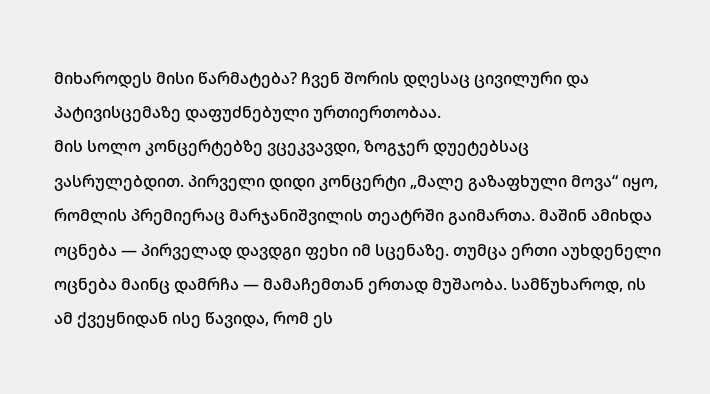მიხაროდეს მისი წარმატება? ჩვენ შორის დღესაც ცივილური და პატივისცემაზე დაფუძნებული ურთიერთობაა.
მის სოლო კონცერტებზე ვცეკვავდი, ზოგჯერ დუეტებსაც ვასრულებდით. პირველი დიდი კონცერტი „მალე გაზაფხული მოვა“ იყო, რომლის პრემიერაც მარჯანიშვილის თეატრში გაიმართა. მაშინ ამიხდა ოცნება — პირველად დავდგი ფეხი იმ სცენაზე. თუმცა ერთი აუხდენელი ოცნება მაინც დამრჩა — მამაჩემთან ერთად მუშაობა. სამწუხაროდ, ის ამ ქვეყნიდან ისე წავიდა, რომ ეს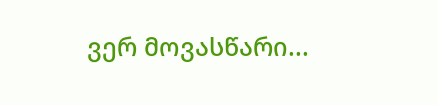ვერ მოვასწარი...